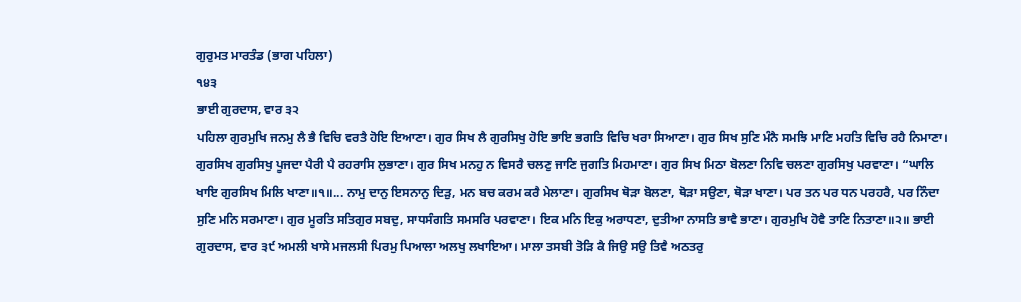ਗੁਰੁਮਤ ਮਾਰਤੰਡ (ਭਾਗ ਪਹਿਲਾ)
੧੪੩
ਭਾਈ ਗੁਰਦਾਸ, ਵਾਰ ੩੨
ਪਹਿਲਾ ਗੁਰਮੁਖਿ ਜਨਮੁ ਲੈ ਭੈ ਵਿਚਿ ਵਰਤੈ ਹੋਇ ਇਆਣਾ। ਗੁਰ ਸਿਖ ਲੈ ਗੁਰਸਿਖੁ ਹੋਇ ਭਾਇ ਭਗਤਿ ਵਿਚਿ ਖਰਾ ਸਿਆਣਾ। ਗੁਰ ਸਿਖ ਸੁਣਿ ਮੰਨੈ ਸਮਝਿ ਮਾਣਿ ਮਹਤਿ ਵਿਚਿ ਰਹੈ ਨਿਮਾਣਾ। ਗੁਰਸਿਖ ਗੁਰਸਿਖੁ ਪੂਜਦਾ ਪੈਰੀ ਪੈ ਰਹਰਾਸਿ ਲੁਭਾਣਾ। ਗੁਰ ਸਿਖ ਮਨਹੁ ਨ ਵਿਸਰੈ ਚਲਣੁ ਜਾਣਿ ਜੁਗਤਿ ਮਿਹਮਾਣਾ। ਗੁਰ ਸਿਖ ਮਿਠਾ ਬੋਲਣਾ ਨਿਵਿ ਚਲਣਾ ਗੁਰਸਿਖੁ ਪਰਵਾਣਾ। “ਘਾਲਿ ਖਾਇ ਗੁਰਸਿਖ ਮਿਲਿ ਖਾਣਾ॥੧॥... ਨਾਮੁ ਦਾਨੁ ਇਸਨਾਨੁ ਦਿੜੁ, ਮਨ ਬਚ ਕਰਮ ਕਰੈ ਮੇਲਾਣਾ। ਗੁਰਸਿਖ ਥੋੜਾ ਬੋਲਣਾ, ਥੋੜਾ ਸਉਣਾ, ਥੋੜਾ ਖਾਣਾ। ਪਰ ਤਨ ਪਰ ਧਨ ਪਰਹਰੈ, ਪਰ ਨਿੰਦਾ ਸੁਣਿ ਮਨਿ ਸਰਮਾਣਾ। ਗੁਰ ਮੂਰਤਿ ਸਤਿਗੁਰ ਸਬਦੁ, ਸਾਧਸੰਗਤਿ ਸਮਸਰਿ ਪਰਵਾਣਾ। ਇਕ ਮਨਿ ਇਕੁ ਅਰਾਧਣਾ, ਦੁਤੀਆ ਨਾਸਤਿ ਭਾਵੈ ਭਾਣਾ। ਗੁਰਮੁਖਿ ਹੋਵੈ ਤਾਣਿ ਨਿਤਾਣਾ॥੨॥ ਭਾਈ ਗੁਰਦਾਸ, ਵਾਰ ੩੯ ਅਮਲੀ ਖਾਸੇ ਮਜਲਸੀ ਪਿਰਮੁ ਪਿਆਲਾ ਅਲਖੁ ਲਖਾਇਆ। ਮਾਲਾ ਤਸਬੀ ਤੋੜਿ ਕੈ ਜਿਉ ਸਉ ਤਿਵੈ ਅਠਤਰੁ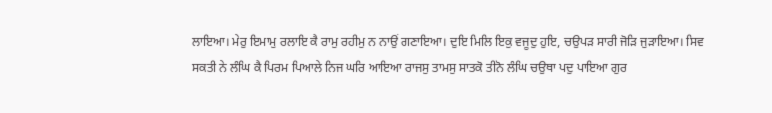ਲਾਇਆ। ਮੇਰੁ ਇਮਾਮੁ ਰਲਾਇ ਕੈ ਰਾਮੁ ਰਹੀਮੁ ਨ ਨਾਉਂ ਗਣਾਇਆ। ਦੁਇ ਮਿਲਿ ਇਕੁ ਵਜੂਦੁ ਹੁਇ, ਚਉਪੜ ਸਾਰੀ ਜੋੜਿ ਜੁੜਾਇਆ। ਸਿਵ ਸਕਤੀ ਨੇ ਲੰਘਿ ਕੈ ਪਿਰਮ ਪਿਆਲੇ ਨਿਜ ਘਰਿ ਆਇਆ ਰਾਜਸੁ ਤਾਮਸੁ ਸਾਤਕੋ ਤੀਨੋ ਲੰਘਿ ਚਉਥਾ ਪਦੁ ਪਾਇਆ ਗੁਰ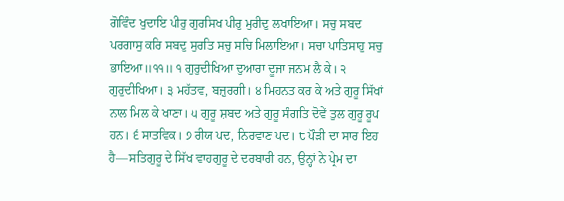ਗੋਵਿੰਦ ਖੁਦਾਇ ਪੀਰੁ ਗੁਰਸਿਖ ਪੀਰੁ ਮੁਰੀਦੁ ਲਖਾਇਆ। ਸਚੁ ਸਬਦ ਪਰਗਾਸੁ ਕਰਿ ਸਬਦੁ ਸੁਰਤਿ ਸਚੁ ਸਚਿ ਮਿਲਾਇਆ। ਸਚਾ ਪਾਤਿਸਾਹੁ ਸਚੁ ਭਾਇਆ॥੧੧॥ ੧ ਗੁਰੁਦੀਖਿਆ ਦੁਆਰਾ ਦੂਜਾ ਜਨਮ ਲੈ ਕੇ। ੨ ਗੁਰੁਦੀਖਿਆ। ੩ ਮਹੱਤਵ, ਬਜ਼ੁਰਗੀ। ੪ ਮਿਹਨਤ ਕਰ ਕੇ ਅਤੇ ਗੁਰੂ ਸਿੱਖਾਂ ਨਾਲ ਮਿਲ ਕੇ ਖਾਣਾ। ੫ ਗੁਰੂ ਸ਼ਬਦ ਅਤੇ ਗੁਰੂ ਸੰਗਤਿ ਦੋਵੇਂ ਤੁਲ ਗੁਰੂ ਰੂਪ ਹਨ। ੬ ਸਾਤਵਿਕ। ੭ ਰੀਯ ਪਦ, ਨਿਰਵਾਣ ਪਦ। ੮ ਪੌੜੀ ਦਾ ਸਾਰ ਇਹ ਹੈ—ਸਤਿਗੁਰੂ ਦੇ ਸਿੱਖ ਵਾਹਗੁਰੂ ਦੇ ਦਰਬਾਰੀ ਹਨ, ਉਨ੍ਹਾਂ ਨੇ ਪ੍ਰੇਮ ਦਾ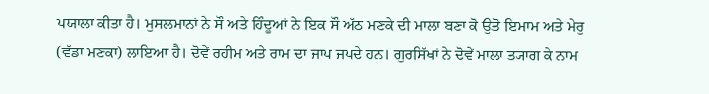ਪਯਾਲਾ ਕੀਤਾ ਹੈ। ਮੁਸਲਮਾਨਾਂ ਨੇ ਸੌ ਅਤੇ ਹਿੰਦੂਆਂ ਨੇ ਇਕ ਸੌ ਅੱਠ ਮਣਕੇ ਦੀ ਮਾਲਾ ਬਣਾ ਕੋ ਉਤੋ ਇਮਾਮ ਅਤੇ ਮੇਰੁ (ਵੱਡਾ ਮਣਕਾ) ਲਾਇਆ ਹੈ। ਦੋਵੇਂ ਰਹੀਮ ਅਤੇ ਰਾਮ ਦਾ ਜਾਪ ਜਪਦੇ ਹਨ। ਗੁਰਸਿੱਖਾਂ ਨੇ ਦੋਵੇਂ ਮਾਲਾ ਤ੍ਯਾਗ ਕੇ ਨਾਮ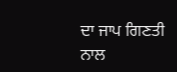ਦਾ ਜਾਪ ਗਿਣਤੀ ਨਾਲ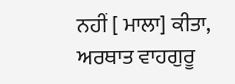ਨਹੀਂ [ ਮਾਲਾ] ਕੀਤਾ, ਅਰਥਾਤ ਵਾਹਗੁਰੂ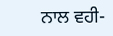ਨਾਲ ਵਹੀ-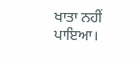ਖਾਤਾ ਨਹੀਂ ਪਾਇਆ।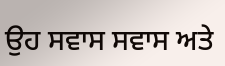ਉਹ ਸਵਾਸ ਸਵਾਸ ਅਤੇ